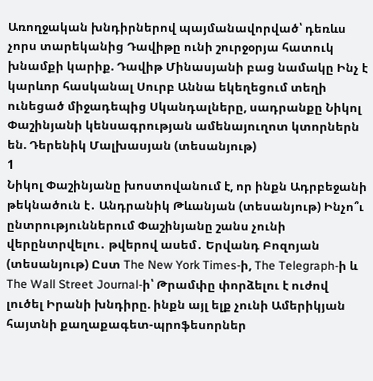Առողջական խնդիրներով պայմանավորված՝ դեռևս չորս տարեկանից Դավիթը ունի շուրջօրյա հատուկ խնամքի կարիք. Դավիթ Մինասյանի բաց նամակը Ինչ է կարևոր հասկանալ Սուրբ Աննա եկեղեցում տեղի ունեցած միջադեպից Սկանդալները, սադրանքը Նիկոլ Փաշինյանի կենսագրության ամենայուղոտ կտորներն են. Դերենիկ Մալխասյան (տեսանյութ)
1
Նիկոլ Փաշինյանը խոստովանում է, որ ինքն Ադրբեջանի թեկնածուն է․ Անդրանիկ Թևանյան (տեսանյութ) Ինչո՞ւ ընտրություններում Փաշինյանը շանս չունի վերընտրվելու․ թվերով ասեմ․ Երվանդ Բոզոյան (տեսանյութ) Ըստ The New York Times-ի, The Telegraph-ի և The Wall Street Journal-ի՝ Թրամփը փորձելու է ուժով լուծել Իրանի խնդիրը. ինքն այլ ելք չունի Ամերիկյան հայտնի քաղաքագետ-պրոֆեսորներ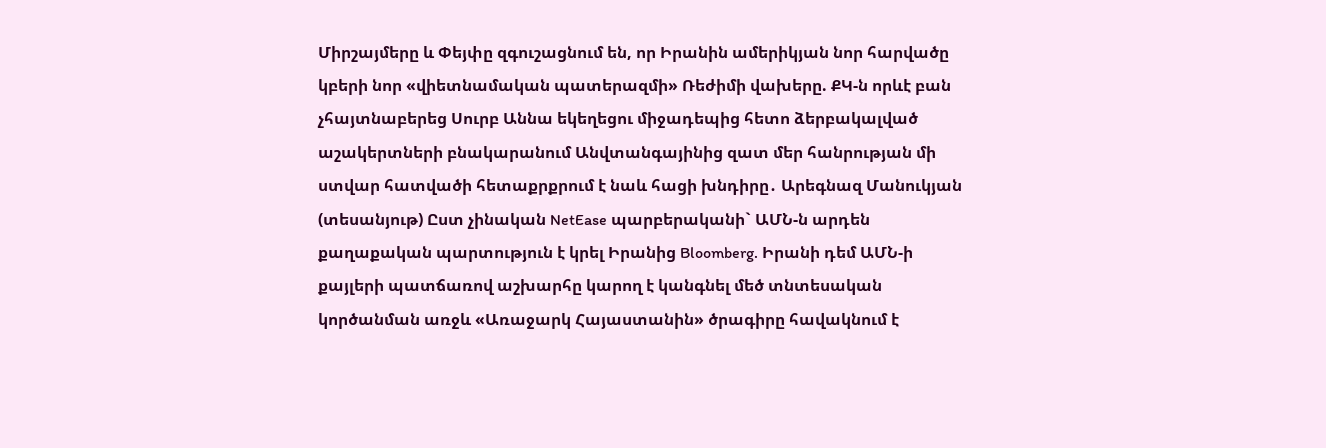Միրշայմերը և Փեյփը զգուշացնում են, որ Իրանին ամերիկյան նոր հարվածը կբերի նոր «վիետնամական պատերազմի» Ռեժիմի վախերը. ՔԿ-ն որևէ բան չհայտնաբերեց Սուրբ Աննա եկեղեցու միջադեպից հետո ձերբակալված աշակերտների բնակարանում Անվտանգայինից զատ մեր հանրության մի ստվար հատվածի հետաքրքրում է նաև հացի խնդիրը․ Արեգնազ Մանուկյան (տեսանյութ) Ըստ չինական NetEase պարբերականի` ԱՄՆ-ն արդեն քաղաքական պարտություն է կրել Իրանից Bloomberg. Իրանի դեմ ԱՄՆ-ի քայլերի պատճառով աշխարհը կարող է կանգնել մեծ տնտեսական կործանման առջև «Առաջարկ Հայաստանին» ծրագիրը հավակնում է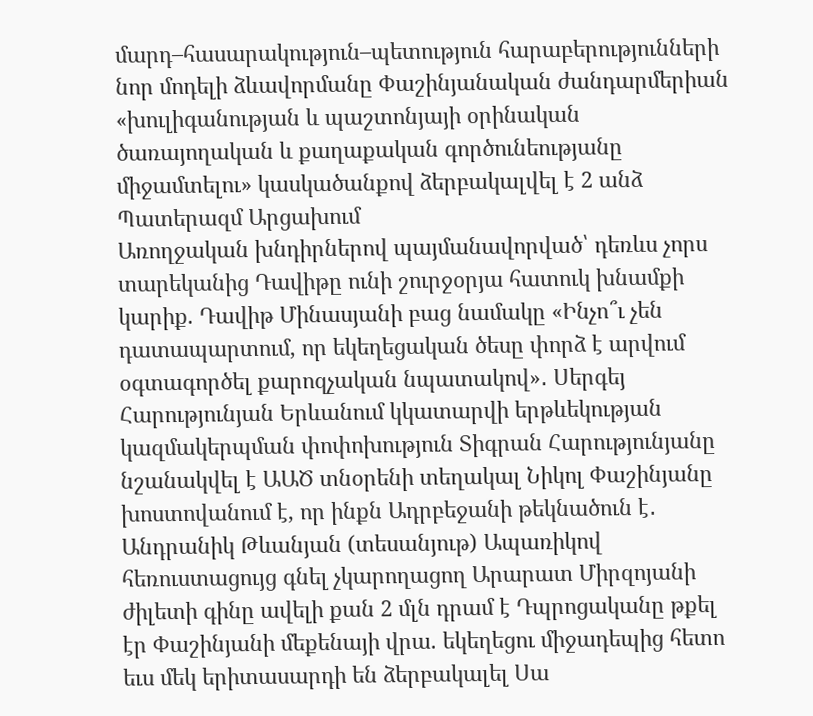մարդ–հասարակություն–պետություն հարաբերությունների նոր մոդելի ձևավորմանը Փաշինյանական ժանդարմերիան «խուլիգանության և պաշտոնյայի օրինական ծառայողական և քաղաքական գործունեությանը միջամտելու» կասկածանքով ձերբակալվել է 2 անձ Պատերազմ Արցախում
Առողջական խնդիրներով պայմանավորված՝ դեռևս չորս տարեկանից Դավիթը ունի շուրջօրյա հատուկ խնամքի կարիք. Դավիթ Մինասյանի բաց նամակը «Ինչո՞ւ չեն դատապարտում, որ եկեղեցական ծեսը փորձ է արվում օգտագործել քարոզչական նպատակով»․ Սերգեյ Հարությունյան Երևանում կկատարվի երթևեկության կազմակերպման փոփոխություն Տիգրան Հարությունյանը նշանակվել է ԱԱԾ տնօրենի տեղակալ Նիկոլ Փաշինյանը խոստովանում է, որ ինքն Ադրբեջանի թեկնածուն է․ Անդրանիկ Թևանյան (տեսանյութ) Ապառիկով հեռուստացույց գնել չկարողացող Արարատ Միրզոյանի ժիլետի գինը ավելի քան 2 մլն դրամ է Դպրոցականը թքել էր Փաշինյանի մեքենայի վրա. եկեղեցու միջադեպից հետո եւս մեկ երիտասարդի են ձերբակալել Սա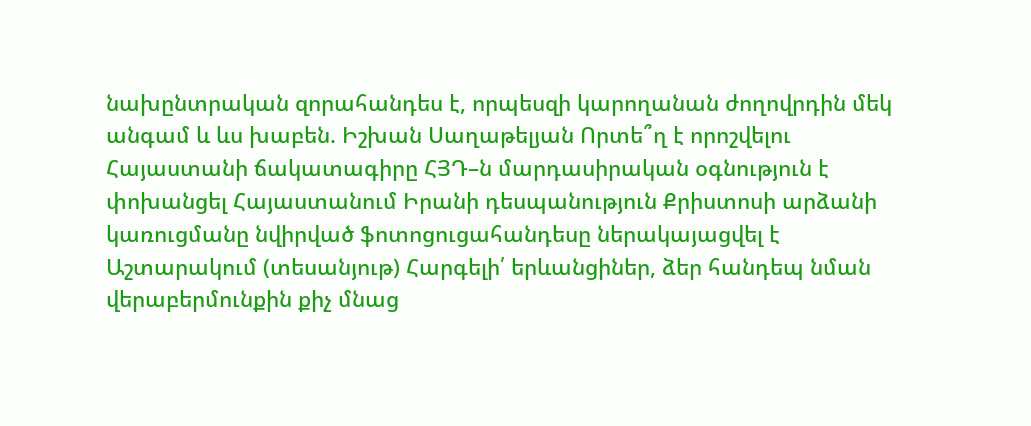նախընտրական զորահանդես է, որպեսզի կարողանան ժողովրդին մեկ անգամ և ևս խաբեն. Իշխան Սաղաթելյան Որտե՞ղ է որոշվելու Հայաստանի ճակատագիրը ՀՅԴ–ն մարդասիրական օգնություն է փոխանցել Հայաստանում Իրանի դեսպանություն Քրիստոսի արձանի կառուցմանը նվիրված ֆոտոցուցահանդեսը ներակայացվել է Աշտարակում (տեսանյութ) Հարգելի՛ երևանցիներ, ձեր հանդեպ նման վերաբերմունքին քիչ մնաց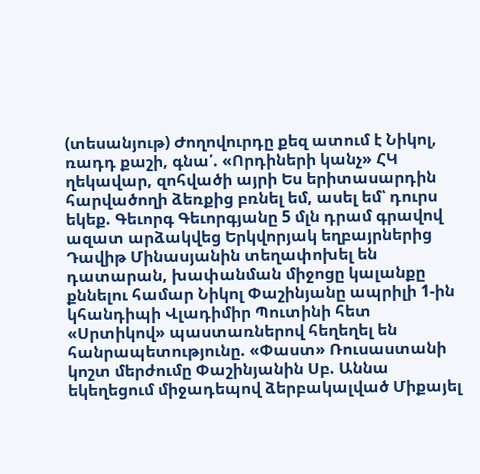(տեսանյութ) Ժողովուրդը քեզ ատում է Նիկոլ, ռադդ քաշի, գնա՛. «Որդիների կանչ» ՀԿ ղեկավար, զոհվածի այրի Ես երիտասարդին հարվածողի ձեռքից բռնել եմ, ասել եմ՝ դուրս եկեք. Գեւորգ Գեւորգյանը 5 մլն դրամ գրավով ազատ արձակվեց Երկվորյակ եղբայրներից Դավիթ Մինասյանին տեղափոխել են դատարան, խափանման միջոցը կալանքը քննելու համար Նիկոլ Փաշինյանը ապրիլի 1-ին կհանդիպի Վլադիմիր Պուտինի հետ «Սրտիկով» պաստառներով հեղեղել են հանրապետությունը. «Փաստ» Ռուսաստանի կոշտ մերժումը Փաշինյանին Սբ. Աննա եկեղեցում միջադեպով ձերբակալված Միքայել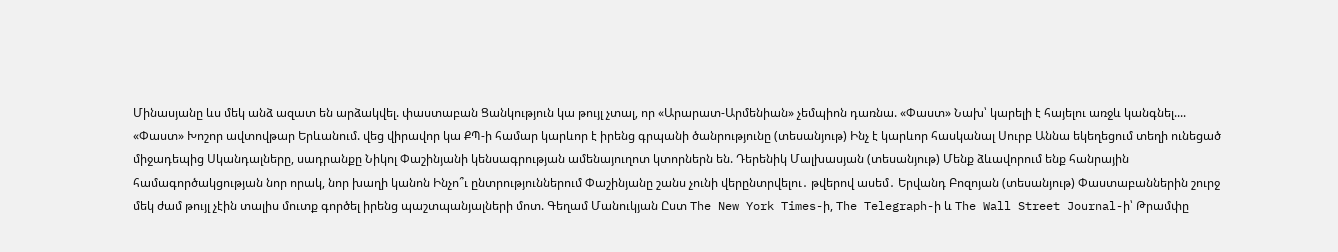Մինասյանը ևս մեկ անձ ազատ են արձակվել. փաստաբան Ցանկություն կա թույլ չտալ, որ «Արարատ-Արմենիան» չեմպիոն դառնա. «Փաստ» Նախ՝ կարելի է հայելու առջև կանգնել.... «Փաստ» Խոշոր ավտովթար Երևանում. վեց վիրավոր կա ՔՊ-ի համար կարևոր է իրենց գրպանի ծանրությունը (տեսանյութ) Ինչ է կարևոր հասկանալ Սուրբ Աննա եկեղեցում տեղի ունեցած միջադեպից Սկանդալները, սադրանքը Նիկոլ Փաշինյանի կենսագրության ամենայուղոտ կտորներն են. Դերենիկ Մալխասյան (տեսանյութ) Մենք ձևավորում ենք հանրային համագործակցության նոր որակ, նոր խաղի կանոն Ինչո՞ւ ընտրություններում Փաշինյանը շանս չունի վերընտրվելու․ թվերով ասեմ․ Երվանդ Բոզոյան (տեսանյութ) Փաստաբաններին շուրջ մեկ ժամ թույլ չէին տալիս մուտք գործել իրենց պաշտպանյալների մոտ. Գեղամ Մանուկյան Ըստ The New York Times-ի, The Telegraph-ի և The Wall Street Journal-ի՝ Թրամփը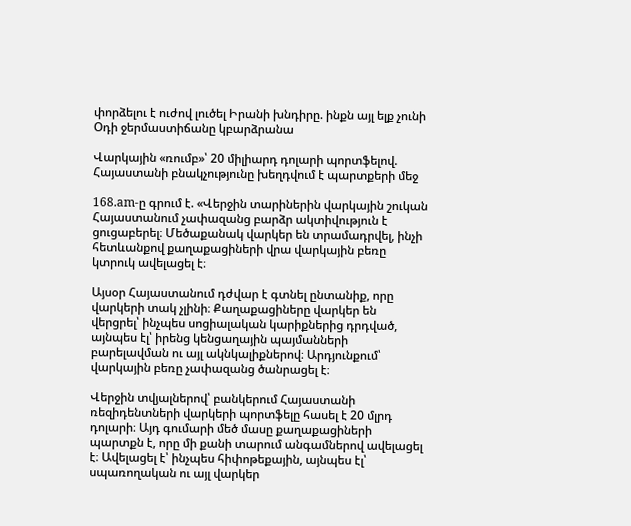փորձելու է ուժով լուծել Իրանի խնդիրը. ինքն այլ ելք չունի Օդի ջերմաստիճանը կբարձրանա

Վարկային «ռումբ»՝ 20 միլիարդ դոլարի պորտֆելով. Հայաստանի բնակչությունը խեղդվում է պարտքերի մեջ

168.am-ը գրում է. «Վերջին տարիներին վարկային շուկան Հայաստանում չափազանց բարձր ակտիվություն է ցուցաբերել։ Մեծաքանակ վարկեր են տրամադրվել, ինչի հետևանքով քաղաքացիների վրա վարկային բեռը կտրուկ ավելացել է։

Այսօր Հայաստանում դժվար է գտնել ընտանիք, որը վարկերի տակ չլինի։ Քաղաքացիները վարկեր են վերցրել՝ ինչպես սոցիալական կարիքներից դրդված, այնպես էլ՝ իրենց կենցաղային պայմանների բարելավման ու այլ ակնկալիքներով։ Արդյունքում՝ վարկային բեռը չափազանց ծանրացել է։

Վերջին տվյալներով՝ բանկերում Հայաստանի ռեզիդենտների վարկերի պորտֆելը հասել է 20 մլրդ դոլարի։ Այդ գումարի մեծ մասը քաղաքացիների պարտքն է, որը մի քանի տարում անգամներով ավելացել է։ Ավելացել է՝ ինչպես հիփոթեքային, այնպես էլ՝ սպառողական ու այլ վարկեր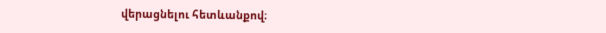վերացնելու հետևանքով։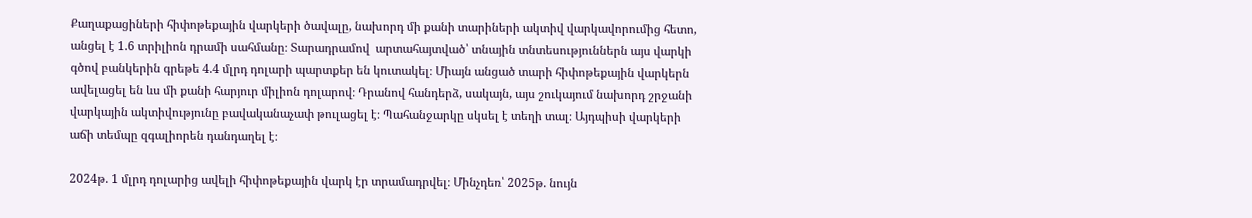Քաղաքացիների հիփոթեքային վարկերի ծավալը, նախորդ մի քանի տարիների ակտիվ վարկավորումից հետո, անցել է 1.6 տրիլիոն դրամի սահմանը։ Տարադրամով  արտահայտված՝ տնային տնտեսություններն այս վարկի գծով բանկերին գրեթե 4.4 մլրդ դոլարի պարտքեր են կուտակել։ Միայն անցած տարի հիփոթեքային վարկերն ավելացել են ևս մի քանի հարյուր միլիոն դոլարով։ Դրանով հանդերձ, սակայն, այս շուկայում նախորդ շրջանի վարկային ակտիվությունը բավականաչափ թուլացել է։ Պահանջարկը սկսել է տեղի տալ։ Այդպիսի վարկերի աճի տեմպը զգալիորեն դանդաղել է։

2024թ. 1 մլրդ դոլարից ավելի հիփոթեքային վարկ էր տրամադրվել։ Մինչդեռ՝ 2025թ. նույն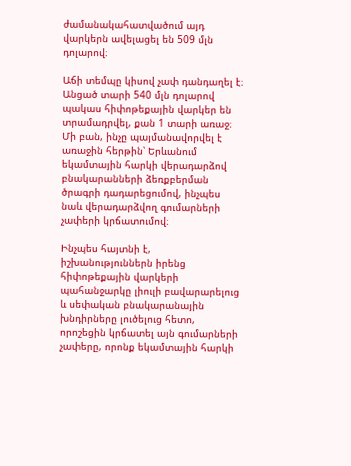ժամանակահատվածում այդ վարկերն ավելացել են 509 մլն դոլարով։

Աճի տեմպը կիսով չափ դանդաղել է։ Անցած տարի 540 մլն դոլարով պակաս հիփոթեքային վարկեր են տրամադրվել, քան 1 տարի առաջ։ Մի բան, ինչը պայմանավորվել է առաջին հերթին՝ Երևանում եկամտային հարկի վերադարձով բնակարանների ձեռքբերման ծրագրի դադարեցումով, ինչպես նաև վերադարձվող գումարների չափերի կրճատումով։

Ինչպես հայտնի է, իշխանություններն իրենց հիփոթեքային վարկերի պահանջարկը լիուլի բավարարելուց և սեփական բնակարանային խնդիրները լուծելուց հետո, որոշեցին կրճատել այն գումարների չափերը, որոնք եկամտային հարկի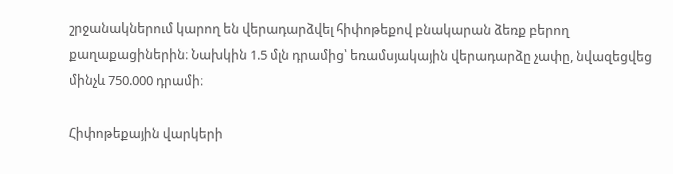շրջանակներում կարող են վերադարձվել հիփոթեքով բնակարան ձեռք բերող քաղաքացիներին։ Նախկին 1.5 մլն դրամից՝ եռամսյակային վերադարձը չափը, նվազեցվեց մինչև 750.000 դրամի։

Հիփոթեքային վարկերի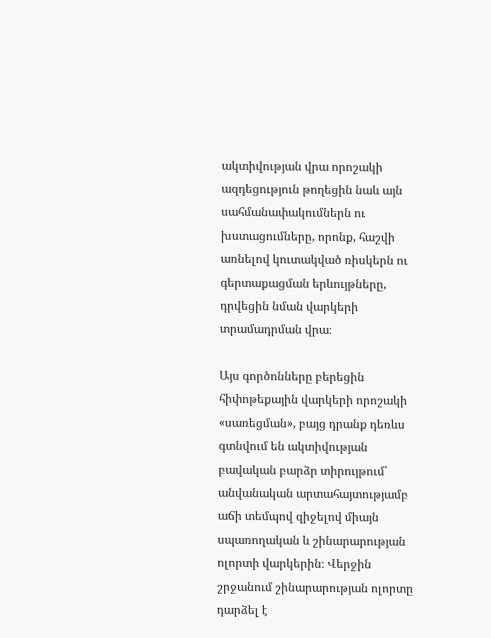ակտիվության վրա որոշակի ազդեցություն թողեցին նաև այն սահմանափակումներն ու խստացումները, որոնք, հաշվի առնելով կուտակված ռիսկերն ու գերտաքացման երևույթները, դրվեցին նման վարկերի տրամադրման վրա։

Այս գործոնները բերեցին հիփոթեքային վարկերի որոշակի «սառեցման», բայց դրանք դեռևս գտնվում են ակտիվության բավական բարձր տիրույթում՝ անվանական արտահայտությամբ աճի տեմպով զիջելով միայն սպառողական և շինարարության ոլորտի վարկերին։ Վերջին շրջանում շինարարության ոլորտը դարձել է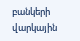բանկերի վարկային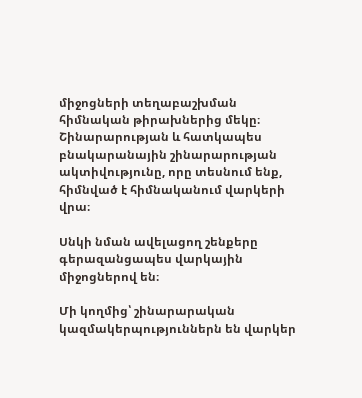միջոցների տեղաբաշխման հիմնական թիրախներից մեկը։ Շինարարության և հատկապես բնակարանային շինարարության ակտիվությունը, որը տեսնում ենք, հիմնված է հիմնականում վարկերի վրա։

Սնկի նման ավելացող շենքերը գերազանցապես վարկային միջոցներով են։

Մի կողմից՝ շինարարական կազմակերպություններն են վարկեր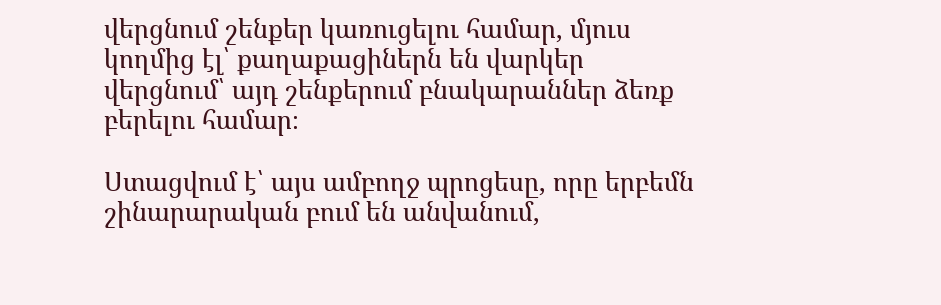վերցնում շենքեր կառուցելու համար, մյուս կողմից էլ՝ քաղաքացիներն են վարկեր վերցնում՝ այդ շենքերում բնակարաններ ձեռք բերելու համար։

Ստացվում է՝ այս ամբողջ պրոցեսը, որը երբեմն շինարարական բում են անվանում,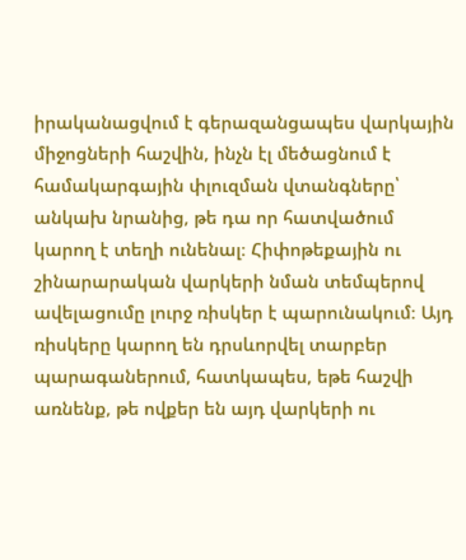իրականացվում է գերազանցապես վարկային միջոցների հաշվին, ինչն էլ մեծացնում է համակարգային փլուզման վտանգները՝ անկախ նրանից, թե դա որ հատվածում կարող է տեղի ունենալ։ Հիփոթեքային ու շինարարական վարկերի նման տեմպերով ավելացումը լուրջ ռիսկեր է պարունակում։ Այդ ռիսկերը կարող են դրսևորվել տարբեր պարագաներում, հատկապես, եթե հաշվի առնենք, թե ովքեր են այդ վարկերի ու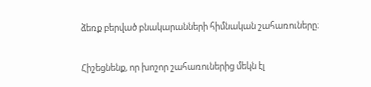ձեռք բերված բնակարանների հիմնական շահառուները։

Հիշեցնենք, որ խոշոր շահառուներից մեկն էլ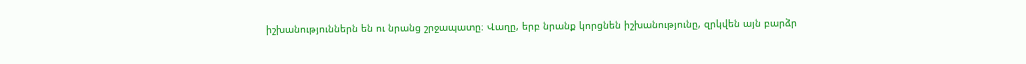իշխանություններն են ու նրանց շրջապատը։ Վաղը, երբ նրանք կորցնեն իշխանությունը, զրկվեն այն բարձր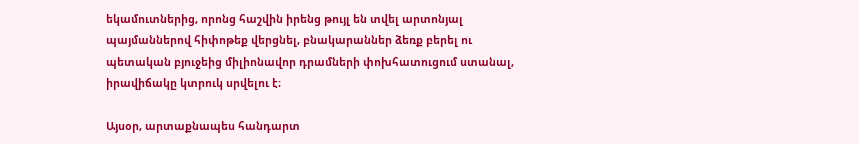եկամուտներից, որոնց հաշվին իրենց թույլ են տվել արտոնյալ պայմաններով հիփոթեք վերցնել, բնակարաններ ձեռք բերել ու պետական բյուջեից միլիոնավոր դրամների փոխհատուցում ստանալ, իրավիճակը կտրուկ սրվելու է։

Այսօր, արտաքնապես հանդարտ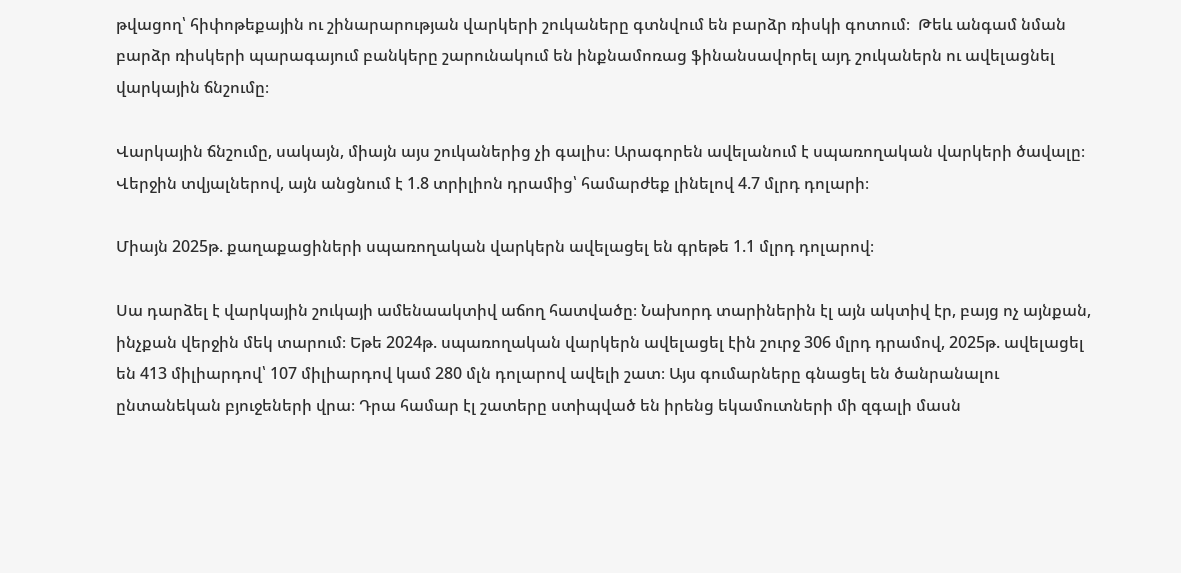թվացող՝ հիփոթեքային ու շինարարության վարկերի շուկաները գտնվում են բարձր ռիսկի գոտում։  Թեև անգամ նման բարձր ռիսկերի պարագայում բանկերը շարունակում են ինքնամոռաց ֆինանսավորել այդ շուկաներն ու ավելացնել վարկային ճնշումը։

Վարկային ճնշումը, սակայն, միայն այս շուկաներից չի գալիս։ Արագորեն ավելանում է սպառողական վարկերի ծավալը։ Վերջին տվյալներով, այն անցնում է 1.8 տրիլիոն դրամից՝ համարժեք լինելով 4.7 մլրդ դոլարի։

Միայն 2025թ. քաղաքացիների սպառողական վարկերն ավելացել են գրեթե 1.1 մլրդ դոլարով։

Սա դարձել է վարկային շուկայի ամենաակտիվ աճող հատվածը։ Նախորդ տարիներին էլ այն ակտիվ էր, բայց ոչ այնքան, ինչքան վերջին մեկ տարում։ Եթե 2024թ. սպառողական վարկերն ավելացել էին շուրջ 306 մլրդ դրամով, 2025թ. ավելացել են 413 միլիարդով՝ 107 միլիարդով կամ 280 մլն դոլարով ավելի շատ։ Այս գումարները գնացել են ծանրանալու ընտանեկան բյուջեների վրա։ Դրա համար էլ շատերը ստիպված են իրենց եկամուտների մի զգալի մասն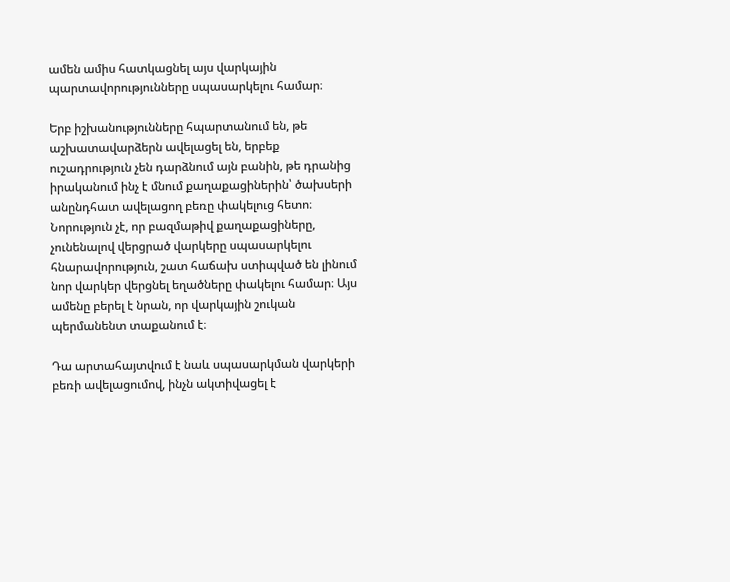ամեն ամիս հատկացնել այս վարկային պարտավորությունները սպասարկելու համար։

Երբ իշխանությունները հպարտանում են, թե աշխատավարձերն ավելացել են, երբեք ուշադրություն չեն դարձնում այն բանին, թե դրանից իրականում ինչ է մնում քաղաքացիներին՝ ծախսերի անընդհատ ավելացող բեռը փակելուց հետո։ Նորություն չէ, որ բազմաթիվ քաղաքացիները, չունենալով վերցրած վարկերը սպասարկելու հնարավորություն, շատ հաճախ ստիպված են լինում նոր վարկեր վերցնել եղածները փակելու համար։ Այս ամենը բերել է նրան, որ վարկային շուկան պերմանենտ տաքանում է։

Դա արտահայտվում է նաև սպասարկման վարկերի բեռի ավելացումով, ինչն ակտիվացել է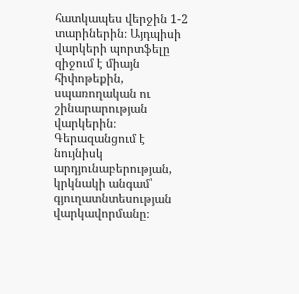հատկապես վերջին 1-2 տարիներին։ Այդպիսի վարկերի պորտֆելը զիջում է միայն հիփոթեքին, սպառողական ու շինարարության վարկերին։ Գերազանցում է նույնիսկ արդյունաբերության, կրկնակի անգամ՝  գյուղատնտեսության վարկավորմանը։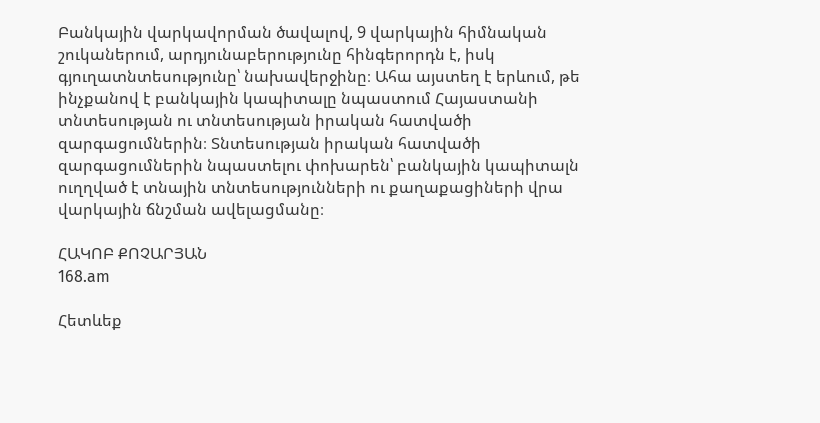Բանկային վարկավորման ծավալով, 9 վարկային հիմնական շուկաներում, արդյունաբերությունը հինգերորդն է, իսկ գյուղատնտեսությունը՝ նախավերջինը։ Ահա այստեղ է երևում, թե ինչքանով է բանկային կապիտալը նպաստում Հայաստանի տնտեսության ու տնտեսության իրական հատվածի զարգացումներին։ Տնտեսության իրական հատվածի զարգացումներին նպաստելու փոխարեն՝ բանկային կապիտալն ուղղված է տնային տնտեսությունների ու քաղաքացիների վրա վարկային ճնշման ավելացմանը։

ՀԱԿՈԲ ՔՈՉԱՐՅԱՆ
168.am

Հետևեք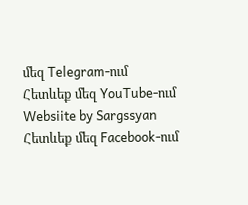մեզ Telegram-ում
Հետևեք մեզ YouTube-ում
Websiite by Sargssyan
Հետևեք մեզ Facebook-ում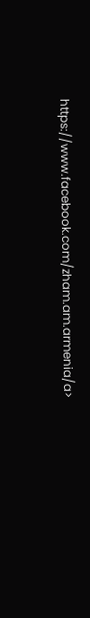https://www.facebook.com/zham.am.armenia/a>